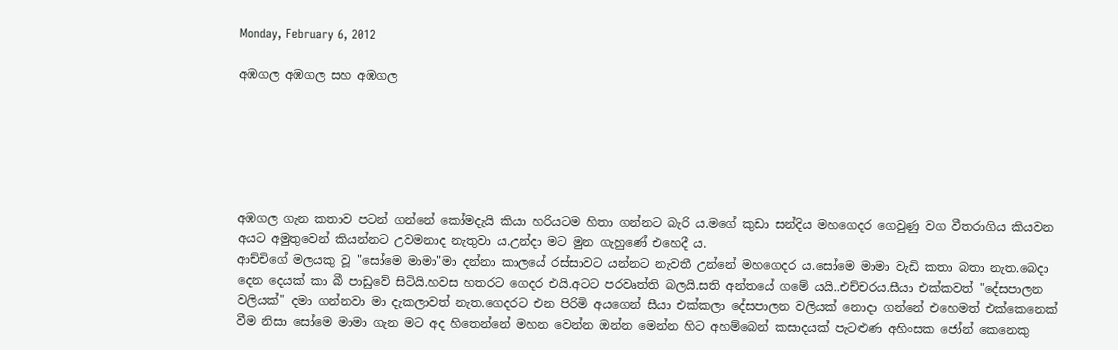Monday, February 6, 2012

අඹගල අඹගල සහ අඹගල






අඹගල ගැන කතාව පටන් ගන්නේ කෝමදැයි කියා හරියටම හිතා ගන්නට බැරි ය.මගේ කුඩා සන්දිය මහගෙදර ගෙවුණු වග වීතරාගිය කියවන අයට අමුතුවෙන් කියන්නට උවමනාද නැතුවා ය.උන්දා මට මුන ගැහුණේ එහෙදී ය.
ආච්චිගේ මලයකු වූ "සෝමෙ මාමා"මා දන්නා කාලයේ රස්සාවට යන්නට නැවතී උන්නේ මහගෙදර ය.සෝමෙ මාමා වැඩි කතා බතා නැත.බෙදා දෙන දෙයක් කා බී පාඩුවේ සිටියි.හවස හතරට ගෙදර එයි.අටට පරවෘත්ති බලයි.සති අන්තයේ ගමේ යයි..එච්චරය.සීයා එක්කවත් "දේසපාලන වලියක්" දමා ගන්නවා මා දැකලාවත් නැත.ගෙදරට එන පිරිමි අයගෙන් සීයා එක්කලා දේසපාලන වලියක් නොදා ගන්නේ එහෙමත් එක්කෙනෙක් වීම නිසා සෝමෙ මාමා ගැන මට අද හිතෙන්නේ මහන වෙන්න ඔන්න මෙන්න හිට අහම්බෙන් කසාදයක් පැටළුණ අහිංසක ජෝන් කෙනෙකු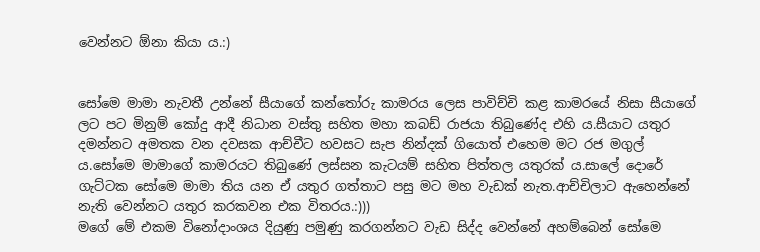වෙන්නට ඕනා කියා ය.:)


සෝමෙ මාමා නැවතී උන්නේ සීයාගේ කන්තෝරු කාමරය ලෙස පාවිච්චි කළ කාමරයේ නිසා සීයාගේ ලට පට මිනුම් කෝදු ආදී නිධාන වස්තු සහිත මහා කබඩ් රාජයා තිබුණේද එහි ය.සීයාට යතුර දමන්නට අමතක වන දවසක ආච්චීට හවසට සැප නින්දක් ගියොත් එහෙම මට රජ මගුල් ය.සෝමෙ මාමාගේ කාමරයට තිබුණේ ලස්සන කැටයම් සහිත පිත්තල යතුරක් ය.සාලේ දොරේ ගැට්ටක සෝමෙ මාමා තිය යන ඒ යතුර ගත්තාට පසු මට මහ වැඩක් නැත.ආච්චිලාට ඇහෙන්නේ නැති වෙන්නට යතුර කරකවන එක විතරය.:)))
මගේ මේ එකම විනෝදාංශය දියුණු පමුණු කරගන්නට වැඩ සිද්ද වෙන්නේ අහම්බෙන් සෝමෙ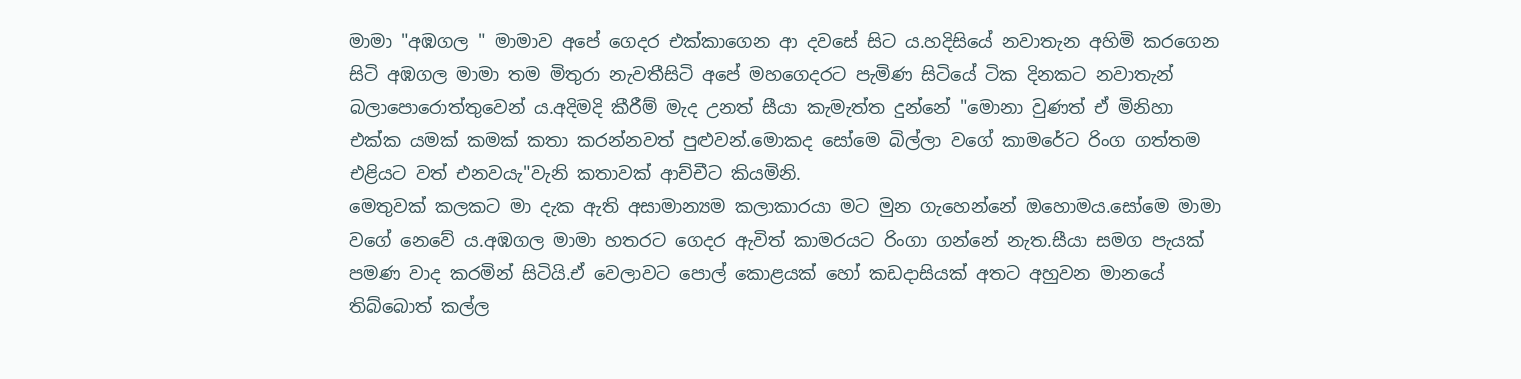මාමා "අඹගල " මාමාව අපේ ගෙදර එක්කාගෙන ආ දවසේ සිට ය.හදිසියේ නවාතැන අහිමි කරගෙන සිටි අඹගල මාමා තම මිතුරා නැවතීසිටි අපේ මහගෙදරට පැමිණ සිටියේ ටික දිනකට නවාතැන් බලාපොරොත්තුවෙන් ය.අදිමදි කීරීම් මැද උනත් සීයා කැමැත්ත දුන්නේ "මොනා වුණත් ඒ මිනිහා එක්ක යමක් කමක් කතා කරන්නවත් පුළුවන්.මොකද සෝමෙ බිල්ලා වගේ කාමරේට රිංග ගත්තම එළියට වත් එනවයැ"වැනි කතාවක් ආච්චීට කියමිනි.
මෙතුවක් කලකට මා දැක ඇති අසාමාන්‍යම කලාකාරයා මට මුන ගැහෙන්නේ ඔහොමය.සෝමෙ මාමා වගේ නෙවේ ය.අඹගල මාමා හතරට ගෙදර ඇවිත් කාමරයට රිංගා ගන්නේ නැත.සීයා සමග පැයක් පමණ වාද කරමින් සිටියි.ඒ වෙලාවට පොල් කොළයක් හෝ කඩදාසියක් අතට අහුවන මානයේ තිබ්බොත් කල්ල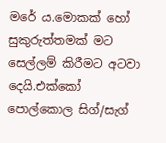මරේ ය.මොකක් හෝ සුකුරුත්තමක් මට සෙල්ලම් කිරීමට අටවා දෙයි.එක්කෝ පොල්කොල සිග්/සැග්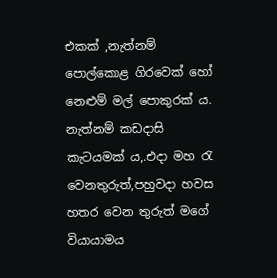එකක් ,නැත්නම් පොල්කොළ ගිරවෙක් හෝ නෙළුම් මල් පොකුරක් ය. නැත්නම් කඩදාසි කැටයමක් ය,.එදා මහ රැ වෙනතුරුත්,පහුවදා හවස හතර වෙන තුරුත් මගේ වියායාමය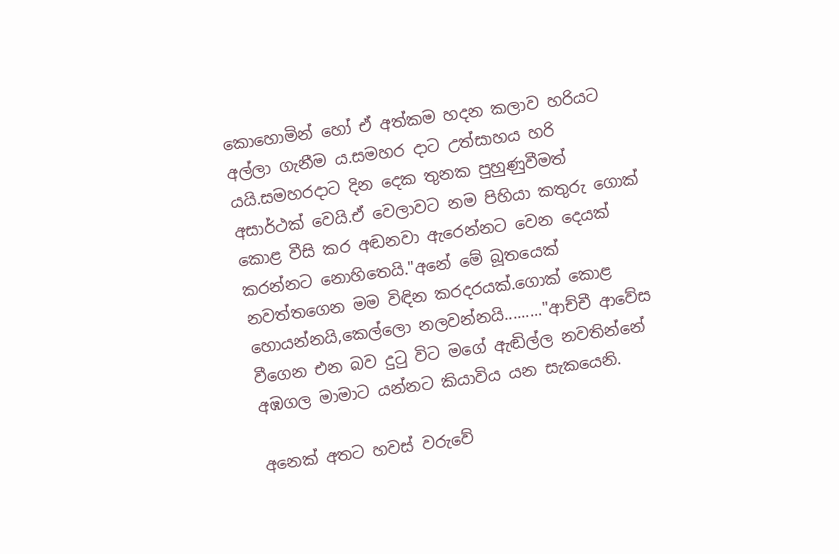කොහොමින් හෝ ඒ අත්කම හදන කලාව හරියට අල්ලා ගැනීම ය.සමහර දාට උත්සාහය හරි යයි.සමහරදාට දින දෙක තුනක පුහුණුවීමත් අසාර්ථක් වෙයි.ඒ වෙලාවට නම පිහියා කතුරු ගොක් කොළ වීසි කර අඬනවා ඇරෙන්නට වෙන දෙයක් කරන්නට නොහිතෙයි."අනේ මේ බූතයෙක් නවත්තගෙන මම විඳින කරදරයක්.ගොක් කොළ හොයන්නයි,කෙල්ලො නලවන්නයි........."ආච්චී ආවේස වීගෙන එන බව දුටු විට මගේ ඇඬිල්ල නවතින්නේ අඹගල මාමාට යන්නට කියාවිය යන සැකයෙනි.

අනෙක් අතට හවස් වරුවේ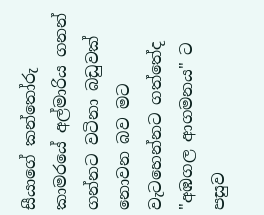සීයාගේ කන්තෝරු කාමරයේ අල්මාරිය ගනන් ගන්නට වටිනා බඩුවක් නොවන බව මට වැටහෙන්නට ගත්තේද "අඹගල ආගමනය" ට පසුව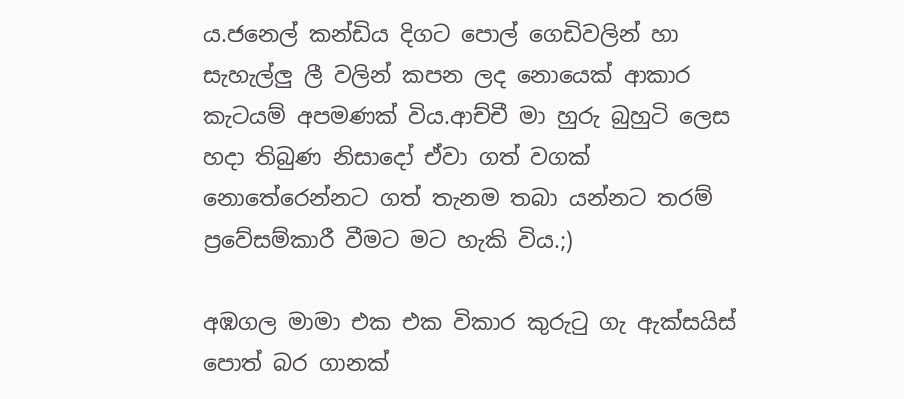ය.ජනෙල් කන්ඩිය දිගට පොල් ගෙඩිවලින් හා සැහැල්ලු ලී වලින් කපන ලද නොයෙක් ආකාර කැටයම් අපමණක් විය.ආච්චී මා හුරු බුහුටි ලෙස හදා තිබුණ නිසාදෝ ඒවා ගත් වගක් නොතේරෙන්නට ගත් තැනම තබා යන්නට තරම් ප්‍රවේසම්කාරී වීමට මට හැකි විය.;)

අඹගල මාමා එක එක විකාර කුරුටු ගැ ඇක්සයිස් පොත් බර ගානක්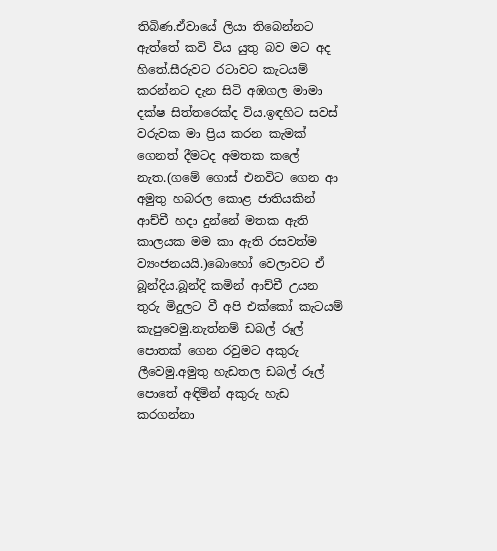තිබිණ.ඒවායේ ලියා තිබෙන්නට ඇත්තේ කවි විය යුතු බව මට අද හිතේ.සීරුවට රටාවට කැටයම් කරන්නට දැන සිටි අඹගල මාමා දක්ෂ සිත්තරෙක්ද විය.ඉඳහිට සවස් වරුවක මා ප්‍රිය කරන කැමක් ගෙනත් දීමටද අමතක කලේ නැත.(ගමේ ගොස් එනවිට ගෙන ආ අමුතු හබරල කොළ ජාතියකින් ආච්චී හදා දුන්නේ මතක ඇති කාලයක මම කා ඇති රසවත්ම ව්‍යංජනයයි.)බොහෝ වෙලාවට ඒ බූන්දිය.බූන්දි කමින් ආච්චී උයන තුරු මිදුලට වී අපි එක්කෝ කැටයම් කැපුවෙමු.නැත්නම් ඩබල් රූල් පොතක් ගෙන රවුමට අකුරු ලීවෙමු.අමුතු හැඩතල ඩබල් රූල් පොතේ අඳිමින් අකුරු හැඩ කරගන්නා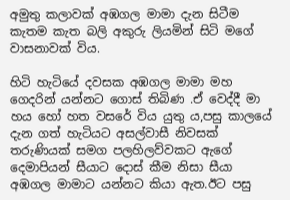අමුතු කලාවක් අඹගල මාමා දැන සිටීම කැතම කැත බලි අකුරු ලියමින් සිටි මගේ වාසනාවක් විය.

හිටි හැටියේ දවසක අඹගල මාමා මහ ගෙදරින් යන්නට ගොස් තිබිණ .ඒ වෙද්දී මා හය හෝ හත වසරේ විය යුතු ය,පසු කාලයේ දැන ගත් හැටියට අසල්වාසී නිවසක් තරුණියක් සමග පලහිලව්වකට ඇගේ දෙමාපියන් සීයාට දොස් කීම නිසා සීයා අඹගල මාමාට යන්නට කියා ඇත.ඊට පසු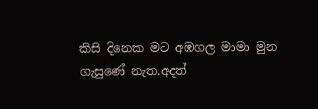කිසි දිනෙක මට අඹගල මාමා මුන ගැසුණේ නැත.අදත්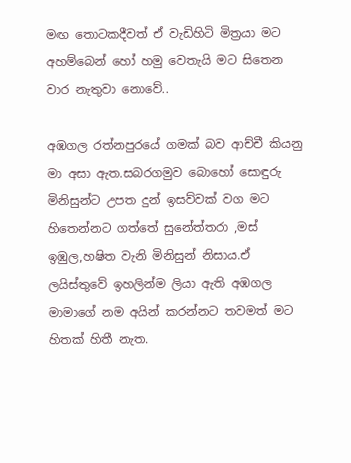මඟ තොටකදීවත් ඒ වැඩිහිටි මිත්‍රයා මට අහම්බෙන් හෝ හමු වෙතැයි මට සිතෙන වාර නැතුවා නොවේ..

අඹගල රත්නපුරයේ ගමක් බව ආච්චී කියනු මා අසා ඇත.සබරගමුව බොහෝ සොඳුරු මිනිසුන්ට උපත දුන් ඉසව්වක් වග මට හිතෙන්නට ගත්තේ සුනේත්තරා ,මස් ඉඹුල,හෂිත වැනි මිනිසුන් නිසාය.ඒ ලයිස්තුවේ ඉහලින්ම ලියා ඇති අඹගල මාමාගේ නම අයින් කරන්නට තවමත් මට හිතක් හිතී නැත.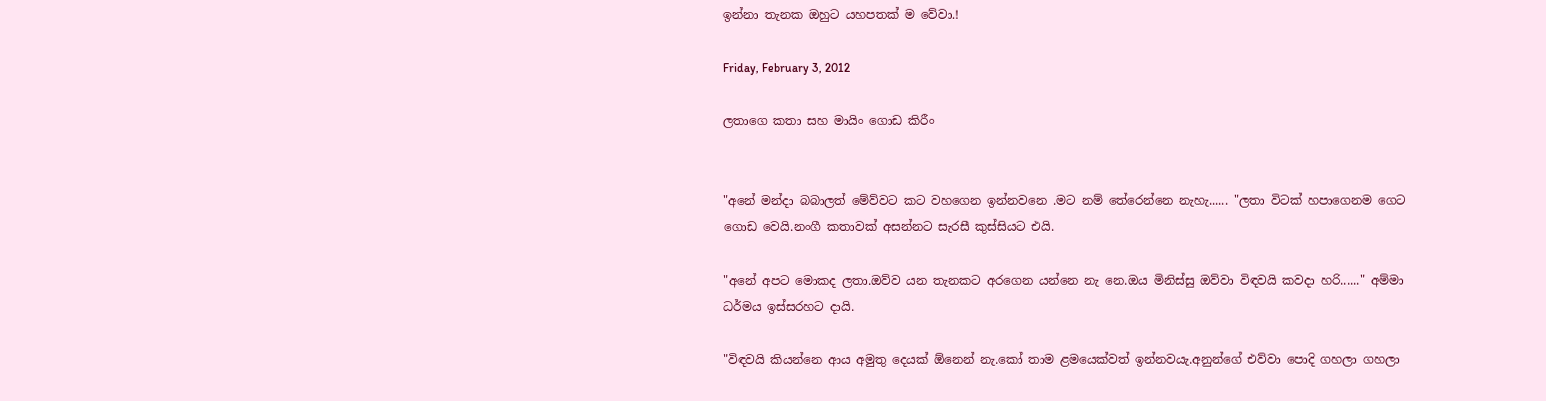ඉන්නා තැනක ඔහුට යහපතක් ම වේවා.!

Friday, February 3, 2012

ලතාගෙ කතා සහ මායිං ගොඩ කිරීං


"අනේ මන්දා බබාලත් මේව්වට කට වහගෙන ඉන්නවනෙ .මට නම් තේරෙන්නෙ නැහැ...... "ලතා විටක් හපාගෙනම ගෙට ගොඩ වෙයි.නංගී කතාවක් අසන්නට සැරසී කුස්සියට එයි.

"අනේ අපට මොකද ලතා.ඔව්ව යන තැනකට අරගෙන යන්නෙ නැ නෙ.ඔය මිනිස්සු ඔව්වා විඳවයි කවදා හරි......" අම්මා ධර්මය ඉස්සරහට දායි.

"විඳවයි කියන්නෙ ආය අමුතු දෙයක් ඕනෙන් නැ.කෝ තාම ළමයෙක්වත් ඉන්නවයැ.අනුන්ගේ එව්වා පොදි ගහලා ගහලා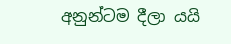අනුන්ටම දීලා යයි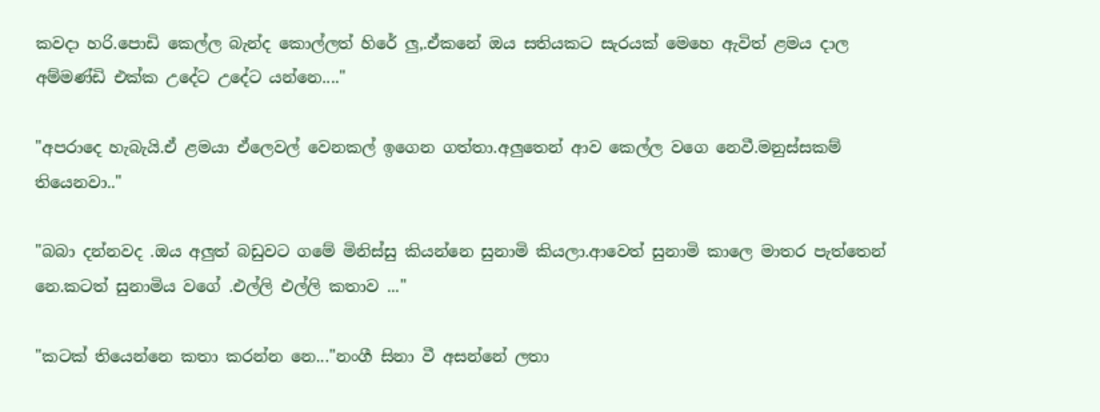කවදා හරි.පොඩි කෙල්ල බැන්ද කොල්ලත් හිරේ ලු,.ඒකනේ ඔය සතියකට සැරයක් මෙහෙ ඇවිත් ළමය දාල අම්මණ්ඩි එක්ක උදේට උදේට යන්නෙ...."

"අපරාදෙ හැබැයි.ඒ ළමයා ඒලෙවල් වෙනකල් ඉගෙන ගත්තා.අලුතෙන් ආව කෙල්ල වගෙ නෙවී.මනුස්සකම් තියෙනවා.."

"බබා දන්නවද .ඔය අලුත් බඩුවට ගමේ මිනිස්සු කියන්නෙ සුනාමි කියලා.ආවෙත් සුනාමි කාලෙ මාතර පැත්තෙන් නෙ.කටත් සුනාමිය වගේ .එල්ලි එල්ලි කතාව ..."

"කටක් තියෙන්නෙ කතා කරන්න නෙ..."නංගී සිනා වී අසන්නේ ලතා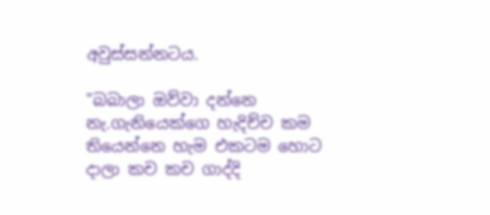අවුස්සන්නටය.

"බබාලා ඔව්වා දන්නෙ නැ.ගැනියෙක්ගෙ හැදිච්ච කම තියෙන්නෙ හැම එකටම හොට දාලා කච කච ගාද්දි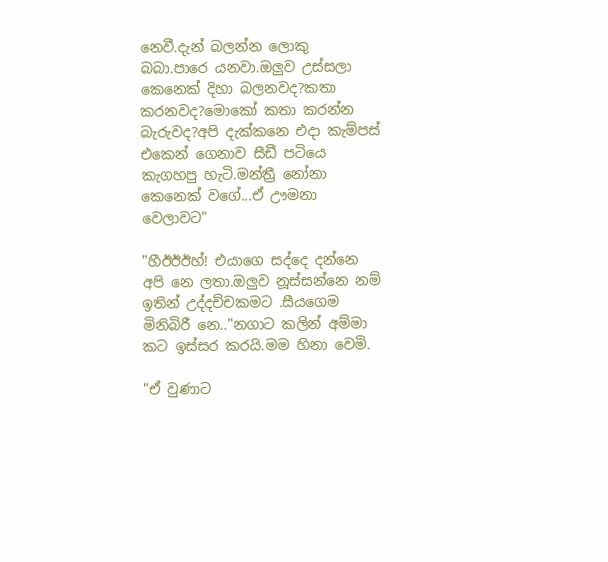නෙවී.දැන් බලන්න ලොකු බබා.පාරෙ යනවා.ඔලුව උස්සලා කෙනෙක් දිහා බලනවද?කතා කරනවද?මොකෝ කතා කරන්න බැරුවද?අපි දැක්කනෙ එදා කැම්පස් එකෙන් ගෙනාව සීඩී පටියෙ කැගහපු හැටි.මන්ත්‍රී නෝනා කෙනෙක් වගේ...ඒ ඌමනා වෙලාවට"

"හීඊඊඊහ්! එයාගෙ සද්දෙ දන්නෙ අපි නෙ ලතා.ඔලුව නූස්සන්නෙ නම් ඉතින් උද්දච්චකමට .සීයගෙම මිනිබිරී නෙ.."නගාට කලින් අම්මා කට ඉස්සර කරයි.මම හිනා වෙමි.

"ඒ වුණාට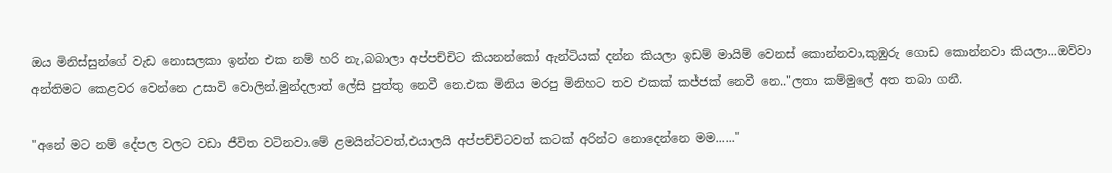ඔය මිනිස්සුන්ගේ වැඩ නොසලකා ඉන්න එක නම් හරි නැ,බබාලා අප්පච්චිට කියනන්කෝ ඇන්ටියක් දන්න කියලා ඉඩම් මායිම් වෙනස් කොන්නවා,කුඹුරු ගොඩ කොන්නවා කියලා...ඔව්වා අන්තිමට කෙළවර වෙන්නෙ උසාවි වොලින්.මුන්දලාත් ලේසි පුත්තු නෙවී නෙ.එක මිනිය මරපු මිනිහට තව එකක් කජ්ජක් නෙවී නෙ.."ලතා කම්මුලේ අත තබා ගනී.

"අනේ මට නම් දේපල වලට වඩා ජීවිත වටිනවා.මේ ළමයින්ටවත්,එයාලයි අප්පච්චිටවත් කටක් අරින්ට නොදෙන්නෙ මම......"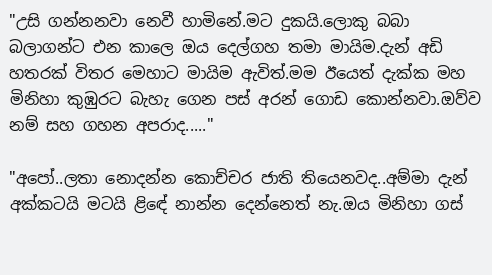"උසි ගන්නනවා නෙවී හාමිනේ.මට දුකයි.ලොකු බබා බලාගන්ට එන කාලෙ ඔය දෙල්ගහ තමා මායිම.දැන් අඩි හතරක් විතර මෙහාට මායිම ඇවිත්.මම ඊයෙත් දැක්ක මහ මිනිහා කුඹුරට බැහැ ගෙන පස් අරන් ගොඩ කොන්නවා.ඔව්ව නම් සහ ගහන අපරාද....."

"අපෝ..ලතා නොදන්න කොච්චර ජාති තියෙනවද..අම්මා දැන් අක්කටයි මටයි ළිඳේ නාන්න දෙන්නෙත් නැ.ඔය මිනිහා ගස්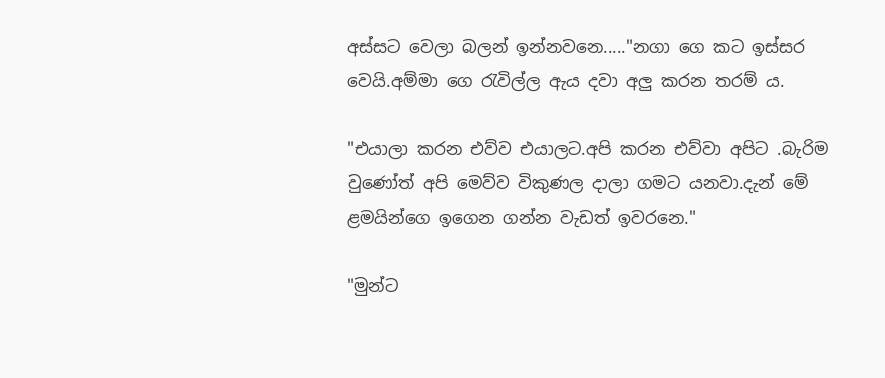අස්සට වෙලා බලන් ඉන්නවනෙ....."නගා ගෙ කට ඉස්සර වෙයි.අම්මා ගෙ රැවිල්ල ඇය දවා අලු කරන තරම් ය.

"එයාලා කරන එව්ව එයාලට.අපි කරන එව්වා අපිට .බැරිම වුණෝත් අපි මෙව්ව විකුණල දාලා ගමට යනවා.දැන් මේ ළමයින්ගෙ ඉගෙන ගන්න වැඩත් ඉවරනෙ."

"මුන්ට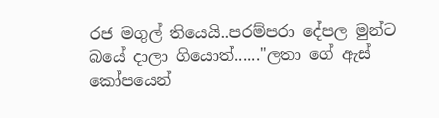රජ මගුල් තියෙයි..පරම්පරා දේපල මුන්ට බයේ දාලා ගියොත්......"ලතා ගේ ඇස් කෝපයෙන්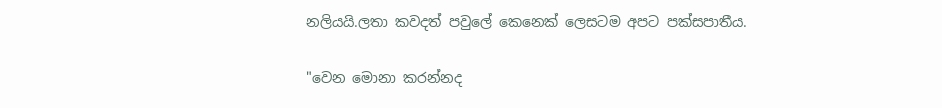නලියයි.ලතා කවදත් පවුලේ කෙනෙක් ලෙසටම අපට පක්සපාතීය.

"වෙන මොනා කරන්නද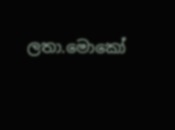ලතා.මොකෝ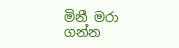මිනී මරා ගන්න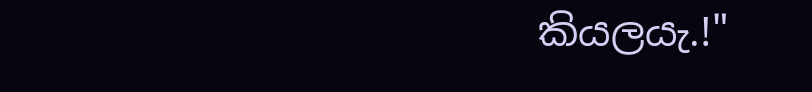කියලයැ.!"